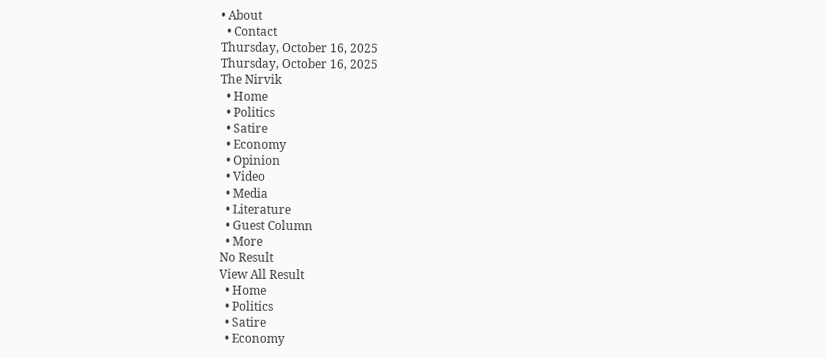• About
  • Contact
Thursday, October 16, 2025
Thursday, October 16, 2025
The Nirvik
  • Home
  • Politics
  • Satire
  • Economy
  • Opinion
  • Video
  • Media
  • Literature
  • Guest Column
  • More
No Result
View All Result
  • Home
  • Politics
  • Satire
  • Economy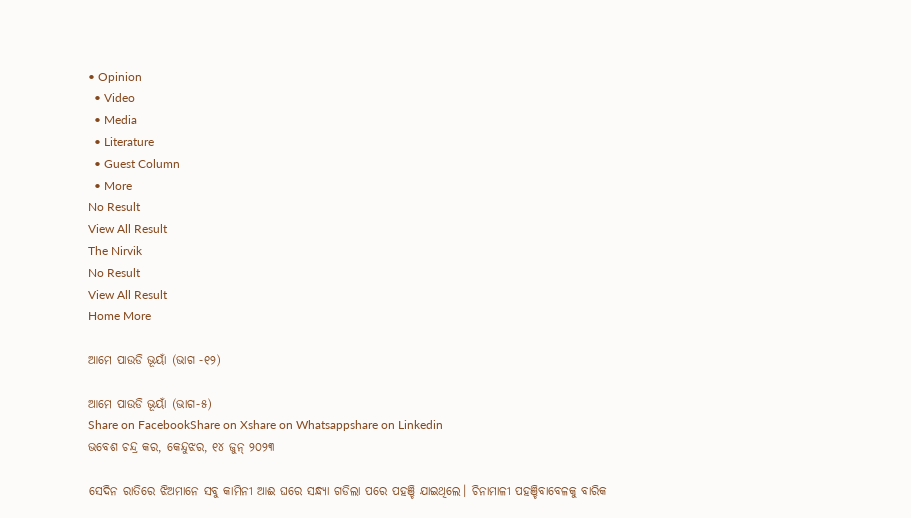• Opinion
  • Video
  • Media
  • Literature
  • Guest Column
  • More
No Result
View All Result
The Nirvik
No Result
View All Result
Home More

ଆମେ ପାଉଡି ଭୂୟାଁ (ଭାଗ -୧୨)

ଆମେ ପାଉଡି ଭୂୟାଁ (ଭାଗ-୫)
Share on FacebookShare on Xshare on Whatsappshare on Linkedin
ଭବେଶ ଚନ୍ଦ୍ର କର, କେନ୍ଦୁଝର, ୧୪ ଜୁନ୍ ୨୦୨୩

ସେଦିନ ରାତିରେ ଝିଅମାନେ ସବୁ କାମିନୀ ଆଈ ଘରେ ସନ୍ଧ୍ୟା ଗଡିଲା ପରେ ପହଞ୍ଚି ଯାଇଥିଲେ। ଚିନାମାଳୀ ପହଞ୍ଚିବାବେଳକୁ ବାରିକ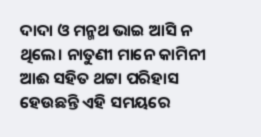ଦାଦା ଓ ମନ୍ମଥ ଭାଇ ଆସି ନ ଥିଲେ। ନାତୁଣୀ ମାନେ କାମିନୀ ଆଈ ସହିତ ଥଟ୍ଟା ପରିହାସ ହେଉଛନ୍ତି ଏହି ସମୟରେ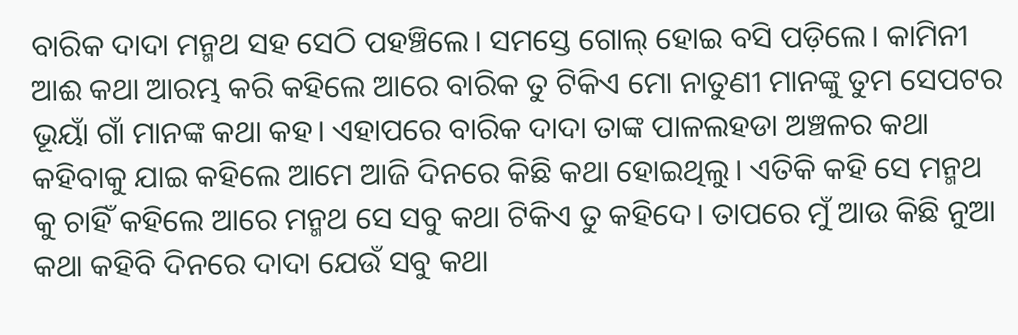ବାରିକ ଦାଦା ମନ୍ମଥ ସହ ସେଠି ପହଞ୍ଚିଲେ। ସମସ୍ତେ ଗୋଲ୍ ହୋଇ ବସି ପଡ଼ିଲେ। କାମିନୀ ଆଈ କଥା ଆରମ୍ଭ କରି କହିଲେ ଆରେ ବାରିକ ତୁ ଟିକିଏ ମୋ ନାତୁଣୀ ମାନଙ୍କୁ ତୁମ ସେପଟର ଭୂୟାଁ ଗାଁ ମାନଙ୍କ କଥା କହ। ଏହାପରେ ବାରିକ ଦାଦା ତାଙ୍କ ପାଳଲହଡା ଅଞ୍ଚଳର କଥା କହିବାକୁ ଯାଇ କହିଲେ ଆମେ ଆଜି ଦିନରେ କିଛି କଥା ହୋଇଥିଲୁ। ଏତିକି କହି ସେ ମନ୍ମଥ କୁ ଚାହିଁ କହିଲେ ଆରେ ମନ୍ମଥ ସେ ସବୁ କଥା ଟିକିଏ ତୁ କହିଦେ। ତାପରେ ମୁଁ ଆଉ କିଛି ନୁଆ କଥା କହିବି ଦିନରେ ଦାଦା ଯେଉଁ ସବୁ କଥା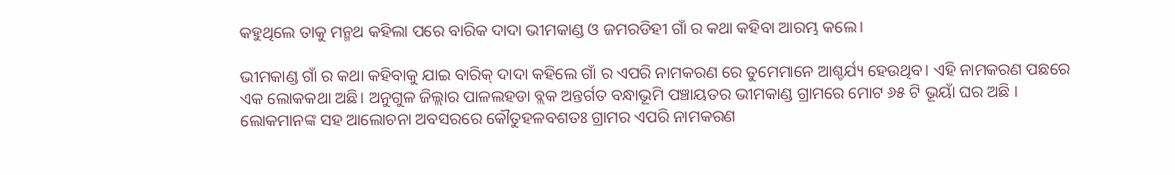କହୁଥିଲେ ତାକୁ ମନ୍ମଥ କହିଲା ପରେ ବାରିକ ଦାଦା ଭୀମକାଣ୍ଡ ଓ ଜମରଡିହୀ ଗାଁ ର କଥା କହିବା ଆରମ୍ଭ କଲେ।

ଭୀମକାଣ୍ଡ ଗାଁ ର କଥା କହିବାକୁ ଯାଇ ବାରିକ୍ ଦାଦା କହିଲେ ଗାଁ ର ଏପରି ନାମକରଣ ରେ ତୁମେମାନେ ଆଶ୍ଚର୍ଯ୍ୟ ହେଉଥିବ। ଏହି ନାମକରଣ ପଛରେ ଏକ ଲୋକକଥା ଅଛି। ଅନୁଗୁଳ ଜିଲ୍ଲାର ପାଳଲହଡା ବ୍ଲକ ଅନ୍ତର୍ଗତ ବନ୍ଧାଭୂମି ପଞ୍ଚାୟତର ଭୀମକାଣ୍ଡ ଗ୍ରାମରେ ମୋଟ ୬୫ ଟି ଭୂୟାଁ ଘର ଅଛି । ଲୋକମାନଙ୍କ ସହ ଆଲୋଚନା ଅବସରରେ କୌତୁହଳବଶତଃ ଗ୍ରାମର ଏପରି ନାମକରଣ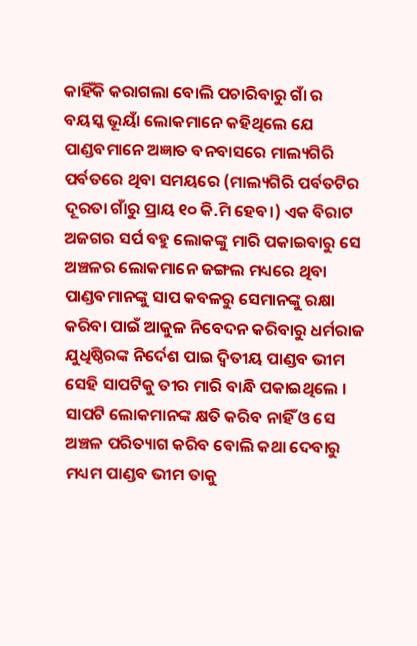କାହିଁକି କରାଗଲା ବୋଲି ପଚାରିବାରୁ ଗାଁ ର ବୟସ୍କ ଭୂୟାଁ ଲୋକମାନେ କହିଥିଲେ ଯେ ପାଣ୍ଡବମାନେ ଅଜ୍ଞାତ ବନବାସରେ ମାଲ୍ୟଗିରି ପର୍ବତରେ ଥିବା ସମୟରେ (ମାଲ୍ୟଗିରି ପର୍ବତଟିର ଦୂରତା ଗାଁରୁ ପ୍ରାୟ ୧୦ କି.ମି ହେବ।) ଏକ ବିରାଟ ଅଜଗର ସର୍ପ ବହୁ ଲୋକଙ୍କୁ ମାରି ପକାଇବାରୁ ସେ ଅଞ୍ଚଳର ଲୋକମାନେ ଜଙ୍ଗଲ ମଧ୍ୟରେ ଥିବା ପାଣ୍ଡବମାନଙ୍କୁ ସାପ କବଳରୁ ସେମାନଙ୍କୁ ରକ୍ଷା କରିବା ପାଇଁ ଆକୁଳ ନିବେଦନ କରିବାରୁ ଧର୍ମରାଜ ଯୁଧିଷ୍ଠିରଙ୍କ ନିର୍ଦେଶ ପାଇ ଦ୍ବିତୀୟ ପାଣ୍ଡବ ଭୀମ ସେହି ସାପଟିକୁ ତୀର ମାରି ବାନ୍ଧି ପକାଇଥିଲେ । ସାପଟି ଲୋକମାନଙ୍କ କ୍ଷତି କରିବ ନାହିଁ ଓ ସେ ଅଞ୍ଚଳ ପରିତ୍ୟାଗ କରିବ ବୋଲି କଥା ଦେବାରୁ ମଧ୍ୟମ ପାଣ୍ଡବ ଭୀମ ତାକୁ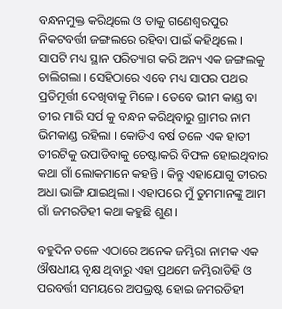ବନ୍ଧନମୁକ୍ତ କରିଥିଲେ ଓ ତାକୁ ଗଣେଶ୍ବରପୁର ନିକଟବର୍ତ୍ତୀ ଜଙ୍ଗଲରେ ରହିବା ପାଇଁ କହିଥିଲେ । ସାପଟି ମଧ୍ୟ ସ୍ଥାନ ପରିତ୍ୟାଗ କରି ଅନ୍ୟ ଏକ ଜଙ୍ଗଲକୁ ଚାଲିଗଲା । ସେହିଠାରେ ଏବେ ମଧ୍ୟ ସାପର ପଥର ପ୍ରତିମୂର୍ତ୍ତୀ ଦେଖିବାକୁ ମିଳେ । ତେବେ ଭୀମ କାଣ୍ଡ ବା ତୀର ମାରି ସର୍ପ କୁ ବନ୍ଧନ କରିଥିବାରୁ ଗ୍ରାମର ନାମ ଭିମକାଣ୍ଡ ରହିଲା । କୋଡିଏ ବର୍ଷ ତଳେ ଏକ ହାତୀ ତୀରଟିକୁ ଉପାଡିବାକୁ ଚେଷ୍ଟାକରି ବିଫଳ ହୋଇଥିବାର କଥା ଗାଁ ଲୋକମାନେ କହନ୍ତି । କିନ୍ତୁ ଏହାଯୋଗୁ ତୀରର ଅଧା ଭାଙ୍ଗି ଯାଇଥିଲା । ଏହାପରେ ମୁଁ ତୁମମାନଙ୍କୁ ଆମ ଗାଁ ଜମରଡିହୀ କଥା କହୁଛି ଶୁଣ।

ବହୁଦିନ ତଳେ ଏଠାରେ ଅନେକ ଜମ୍ଭିରା ନାମକ ଏକ ଔଷଧୀୟ ବୃକ୍ଷ ଥିବାରୁ ଏହା ପ୍ରଥମେ ଜମ୍ଭିରାଡିହି ଓ ପରବର୍ତ୍ତୀ ସମୟରେ ଅପଭ୍ରଷ୍ଟ ହୋଇ ଜମରଡିହୀ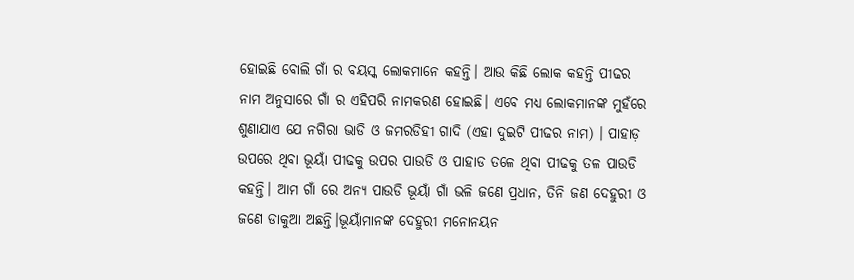ହୋଇଛି ବୋଲି ଗାଁ ର ବୟସ୍କ ଲୋକମାନେ କହନ୍ତି। ଆଉ କିଛି ଲୋକ କହନ୍ତି ପୀଢର ନାମ ଅନୁସାରେ ଗାଁ ର ଏହିପରି ନାମକରଣ ହୋଇଛି। ଏବେ ମଧ୍ୟ ଲୋକମାନଙ୍କ ମୁହଁରେ ଶୁଣାଯାଏ ଯେ ନଗିରା ଭାଡି ଓ ଜମରଡିହୀ ଗାଦି (ଏହା ଦୁଇଟି ପୀଢର ନାମ) । ପାହାଡ଼ ଉପରେ ଥିବା ଭୂୟାଁ ପୀଢକୁ ଉପର ପାଉଡି ଓ ପାହାଡ ତଳେ ଥିବା ପୀଢକୁ ତଳ ପାଉଡି କହନ୍ତି। ଆମ ଗାଁ ରେ ଅନ୍ୟ ପାଉଡି ଭୂୟାଁ ଗାଁ ଭଳି ଜଣେ ପ୍ରଧାନ, ତିନି ଜଣ ଦେହୁରୀ ଓ ଜଣେ ଡାକୁଆ ଅଛନ୍ତି।ଭୂୟାଁମାନଙ୍କ ଦେହୁରୀ ମନୋନୟନ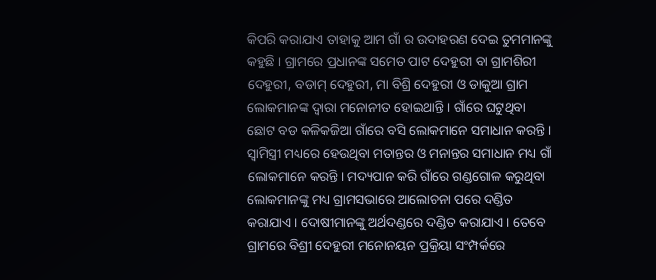କିପରି କରାଯାଏ ତାହାକୁ ଆମ ଗାଁ ର ଉଦାହରଣ ଦେଇ ତୁମମାନଙ୍କୁ କହୁଛି । ଗ୍ରାମରେ ପ୍ରଧାନଙ୍କ ସମେତ ପାଟ ଦେହୁରୀ ବା ଗ୍ରାମଶିରୀ ଦେହୁରୀ, ବଡାମ୍ ଦେହୁରୀ, ମା ବିଶ୍ରି ଦେହୁରୀ ଓ ଡାକୁଆ ଗ୍ରାମ ଲୋକମାନଙ୍କ ଦ୍ବାରା ମନୋନୀତ ହୋଇଥାନ୍ତି । ଗାଁରେ ଘଟୁଥିବା ଛୋଟ ବଡ କଳିକଜିଆ ଗାଁରେ ବସି ଲୋକମାନେ ସମାଧାନ କରନ୍ତି । ସ୍ବାମିସ୍ତ୍ରୀ ମଧ୍ୟରେ ହେଉଥିବା ମତାନ୍ତର ଓ ମନାନ୍ତର ସମାଧାନ ମଧ୍ୟ ଗାଁ ଲୋକମାନେ କରନ୍ତି। ମଦ୍ୟପାନ କରି ଗାଁରେ ଗଣ୍ଡଗୋଳ କରୁଥିବା ଲୋକମାନଙ୍କୁ ମଧ୍ୟ ଗ୍ରାମସଭାରେ ଆଲୋଚନା ପରେ ଦଣ୍ଡିତ କରାଯାଏ । ଦୋଷୀମାନଙ୍କୁ ଅର୍ଥଦଣ୍ଡରେ ଦଣ୍ଡିତ କରାଯାଏ । ତେବେ ଗ୍ରାମରେ ବିଶ୍ରୀ ଦେହୁରୀ ମନୋନୟନ ପ୍ରକ୍ରିୟା ସଂମ୍ପର୍କରେ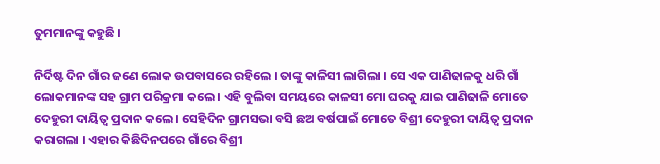ତୁମମାନଙ୍କୁ କହୁଛି ।

ନିର୍ଦିଷ୍ଟ ଦିନ ଗାଁର ଜଣେ ଲୋକ ଉପବାସରେ ରହିଲେ । ତାଙ୍କୁ କାଳିସୀ ଲାଗିଲା । ସେ ଏକ ପାଣିଢାଳକୁ ଧରି ଗାଁ ଲୋକମାନଙ୍କ ସହ ଗ୍ରାମ ପରିକ୍ରମା କଲେ । ଏହି ବୁଲିବା ସମୟରେ କାଳସୀ ମୋ ଘରକୁ ଯାଇ ପାଣିଢାଳି ମୋତେ ଦେହୁରୀ ଦାୟିତ୍ବ ପ୍ରଦାନ କଲେ । ସେହିଦିନ ଗ୍ରାମସଭା ବସି ଛଅ ବର୍ଷପାଇଁ ମୋତେ ବିଶ୍ରୀ ଦେହୁରୀ ଦାୟିତ୍ବ ପ୍ରଦାନ କରାଗଲା । ଏହାର କିଛିଦିନପରେ ଗାଁରେ ବିଶ୍ରୀ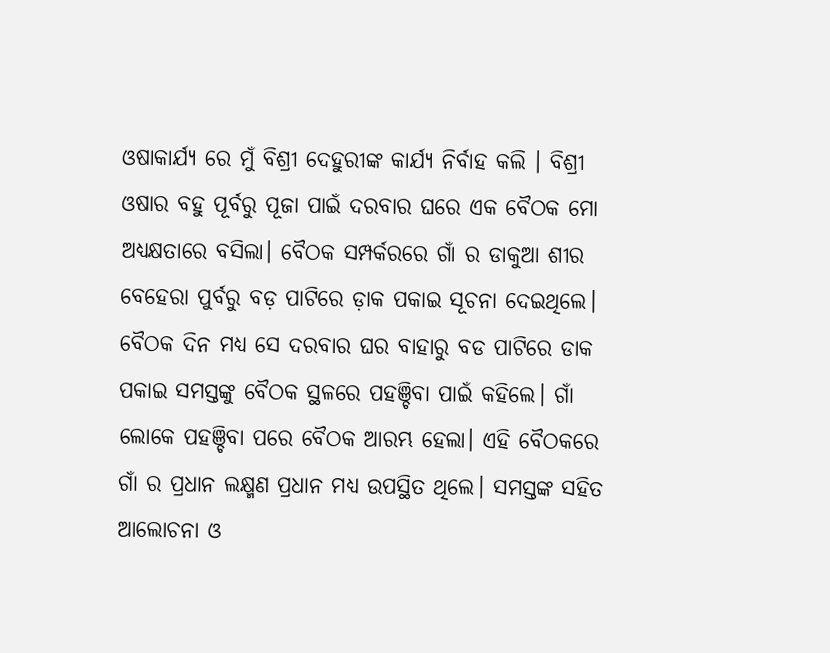ଓଷାକାର୍ଯ୍ୟ ରେ ମୁଁ ବିଶ୍ରୀ ଦେହୁରୀଙ୍କ କାର୍ଯ୍ୟ ନିର୍ବାହ କଲି । ବିଶ୍ରୀ ଓଷାର ବହୁ ପୂର୍ବରୁ ପୂଜା ପାଇଁ ଦରବାର ଘରେ ଏକ ବୈଠକ ମୋ ଅଧ୍ୟକ୍ଷତାରେ ବସିଲା। ବୈଠକ ସମ୍ପର୍କରରେ ଗାଁ ର ଡାକୁଆ ଶୀର ବେହେରା ପୁର୍ବରୁ ବଡ଼ ପାଟିରେ ଡ଼ାକ ପକାଇ ସୂଚନା ଦେଇଥିଲେ। ବୈଠକ ଦିନ ମଧ୍ୟ ସେ ଦରବାର ଘର ବାହାରୁ ବଡ ପାଟିରେ ଡାକ ପକାଇ ସମସ୍ତଙ୍କୁ ବୈଠକ ସ୍ଥଳରେ ପହଞ୍ଚିବା ପାଇଁ କହିଲେ। ଗାଁ ଲୋକେ ପହଞ୍ଚିବା ପରେ ବୈଠକ ଆରମ୍ଭ ହେଲା। ଏହି ବୈଠକରେ ଗାଁ ର ପ୍ରଧାନ ଲକ୍ଷ୍ମଣ ପ୍ରଧାନ ମଧ୍ୟ ଉପସ୍ଥିତ ଥିଲେ। ସମସ୍ତଙ୍କ ସହିତ ଆଲୋଚନା ଓ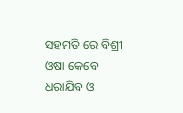ସହମତି ରେ ବିଶ୍ରୀ ଓଷା କେବେ ଧରାଯିବ ଓ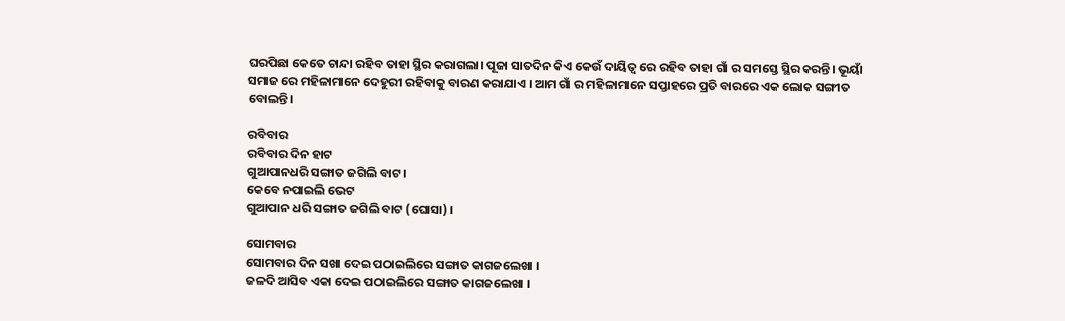ଘରପିଛା କେତେ ଚାନ୍ଦା ରହିବ ତାହା ସ୍ଥିର କରାଗଲା। ପୂଜା ସାତଦିନ କିଏ କେଉଁ ଦାୟିତ୍ଵ ରେ ରହିବ ତାହା ଗାଁ ର ସମସ୍ତେ ସ୍ଥିର କରନ୍ତି। ଭୂୟାଁ ସମାଜ ରେ ମହିଳାମାନେ ଦେହୁରୀ ରହିବାକୁ ବାରଣ କରାଯାଏ । ଆମ ଗାଁ ର ମହିଳାମାନେ ସପ୍ତାହରେ ପ୍ରତି ବାରରେ ଏକ ଲୋକ ସଙ୍ଗୀତ ବୋଲନ୍ତି।

ରବିବାର
ରବିବାର ଦିନ ହାଟ
ଗୁଆପାନଧରି ସଙ୍ଗାତ ଜଗିଲି ବାଟ।
କେବେ ନପାଇଲି ଭେଟ
ଗୁଆପାନ ଧରି ସଙ୍ଗାତ ଜଗିଲି ବାଟ (ଘୋସା) ।

ସୋମବାର
ସୋମବାର ଦିନ ସଖା ଦେଇ ପଠାଇଲିରେ ସଙ୍ଗାତ କାଗଜଲେଖା ।
ଜଳଦି ଆସିବ ଏକା ଦେଇ ପଠାଇଲିରେ ସଙ୍ଗାତ କାଗଜଲେଖା ।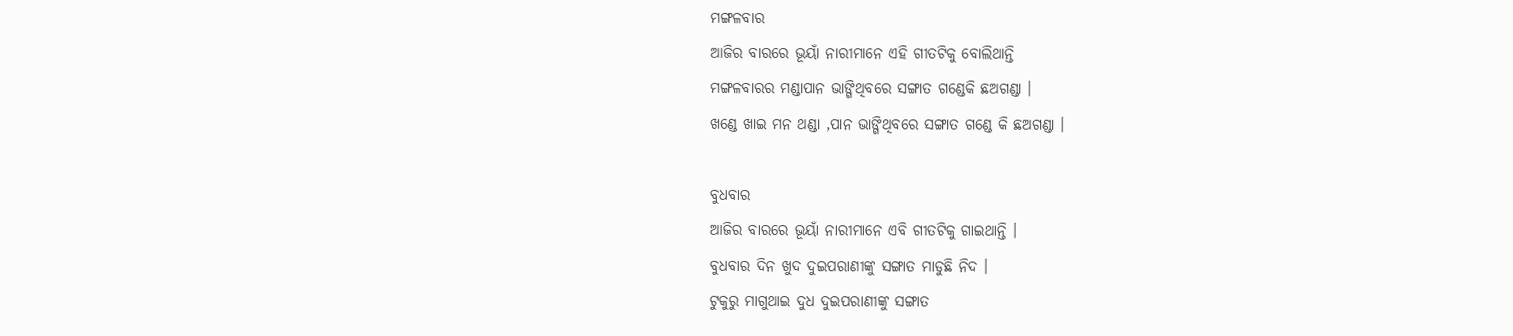ମଙ୍ଗଳବାର
ଆଜିର ବାରରେ ଭୂୟାଁ ନାରୀମାନେ ଏହି ଗୀତଟିକୁ ବୋଲିଥାନ୍ତି
ମଙ୍ଗଳବାରର ମଣ୍ଡାପାନ ଭାଙ୍ଗିଥିବରେ ସଙ୍ଗାତ ଗଣ୍ଡେକି ଛଅଗଣ୍ଡା ।
ଖଣ୍ଡେ ଖାଇ ମନ ଥଣ୍ଡା ,ପାନ ଭାଙ୍ଗିଥିବରେ ସଙ୍ଗାତ ଗଣ୍ଡେ କି ଛଅଗଣ୍ଡା ।

ବୁଧବାର
ଆଜିର ବାରରେ ଭୂୟାଁ ନାରୀମାନେ ଏବି ଗୀତଟିକୁ ଗାଇଥାନ୍ତି ।
ବୁଧବାର ଦିନ ଖୁଦ ଦୁଇପରାଣୀଙ୍କୁ ସଙ୍ଗାତ ମାଡୁଛି ନିଦ ।
ଟୁକୁରୁ ମାଗୁଥାଇ ଦୁଧ ଦୁଇପରାଣୀଙ୍କୁ ସଙ୍ଗାତ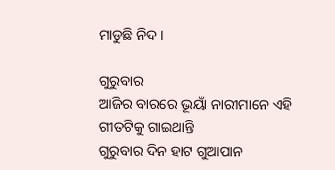ମାଡୁଛି ନିଦ ।

ଗୁରୁବାର
ଆଜିର ବାରରେ ଭୂୟାଁ ନାରୀମାନେ ଏହି ଗୀତଟିକୁ ଗାଇଥାନ୍ତି
ଗୁରୁବାର ଦିନ ହାଟ ଗୁଆପାନ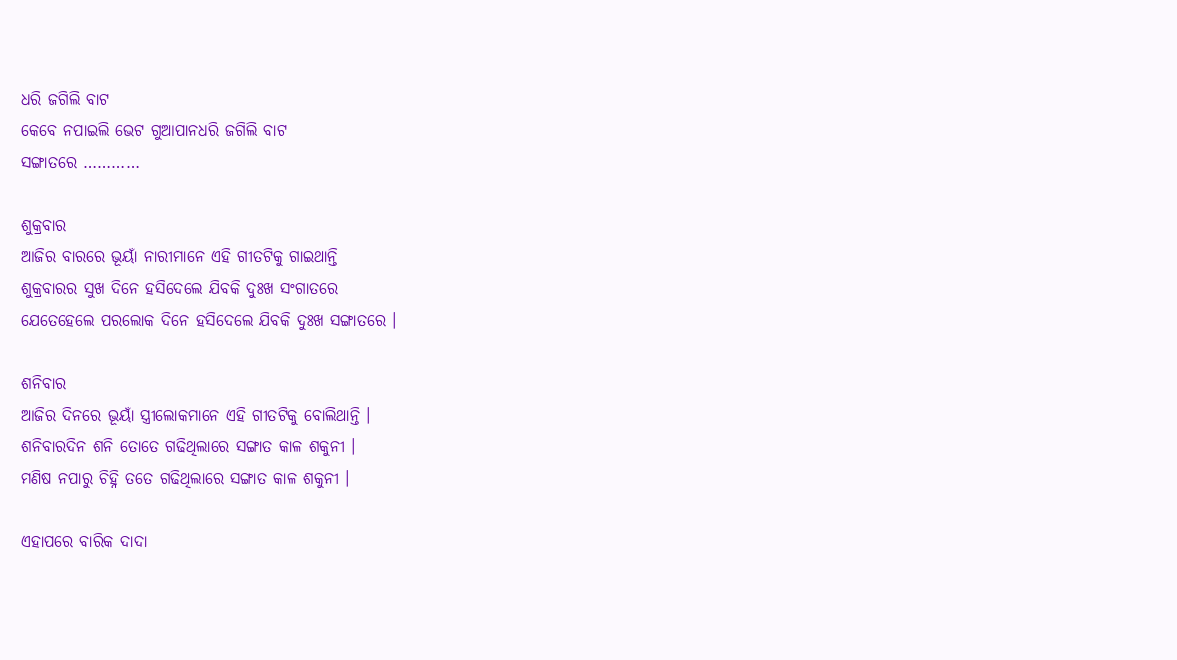ଧରି ଜଗିଲି ବାଟ
କେବେ ନପାଇଲି ଭେଟ ଗୁଆପାନଧରି ଜଗିଲି ବାଟ
ସଙ୍ଗାତରେ …………

ଶୁକ୍ରବାର
ଆଜିର ବାରରେ ଭୂୟାଁ ନାରୀମାନେ ଏହି ଗୀତଟିକୁ ଗାଇଥାନ୍ତି
ଶୁକ୍ରବାରର ସୁଖ ଦିନେ ହସିଦେଲେ ଯିବକି ଦୁଃଖ ସଂଗାତରେ
ଯେତେହେଲେ ପରଲୋକ ଦିନେ ହସିଦେଲେ ଯିବକି ଦୁଃଖ ସଙ୍ଗାତରେ ।

ଶନିବାର
ଆଜିର ଦିନରେ ଭୂୟାଁ ସ୍ତ୍ରୀଲୋକମାନେ ଏହି ଗୀତଟିକୁ ବୋଲିଥାନ୍ତି ।
ଶନିବାରଦିନ ଶନି ତୋତେ ଗଢିଥିଲାରେ ସଙ୍ଗାତ କାଳ ଶକୁନୀ ।
ମଣିଷ ନପାରୁ ଚିହ୍ନି ତତେ ଗଢିଥିଲାରେ ସଙ୍ଗାତ କାଳ ଶକୁନୀ ।

ଏହାପରେ ବାରିକ ଦାଦା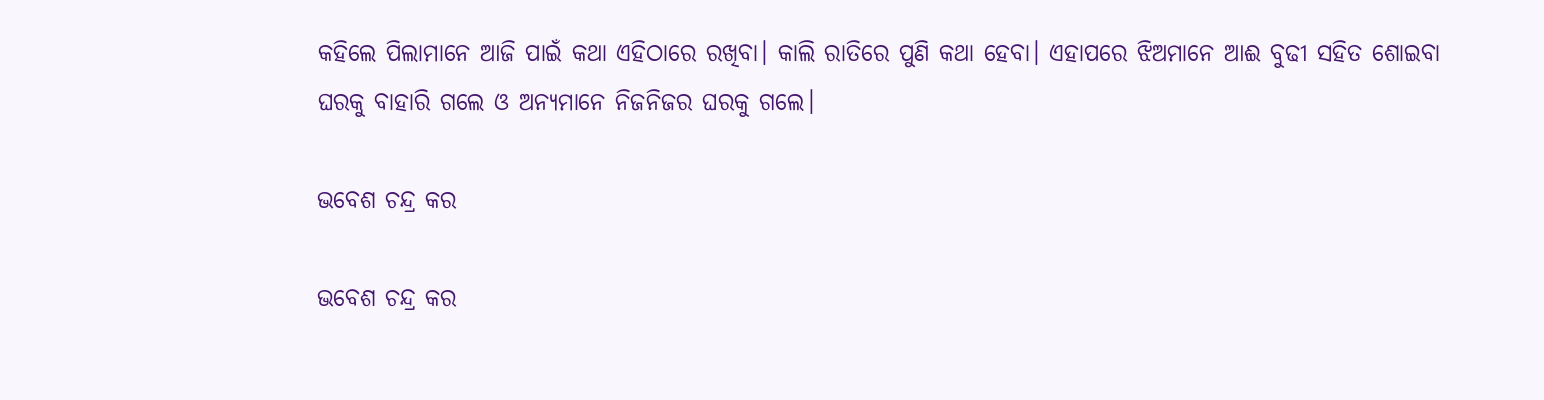କହିଲେ ପିଲାମାନେ ଆଜି ପାଇଁ କଥା ଏହିଠାରେ ରଖିବା। କାଲି ରାତିରେ ପୁଣି କଥା ହେବା। ଏହାପରେ ଝିଅମାନେ ଆଈ ବୁଢୀ ସହିତ ଶୋଇବା ଘରକୁ ବାହାରି ଗଲେ ଓ ଅନ୍ୟମାନେ ନିଜନିଜର ଘରକୁ ଗଲେ।

ଭବେଶ ଚନ୍ଦ୍ର କର

ଭବେଶ ଚନ୍ଦ୍ର କର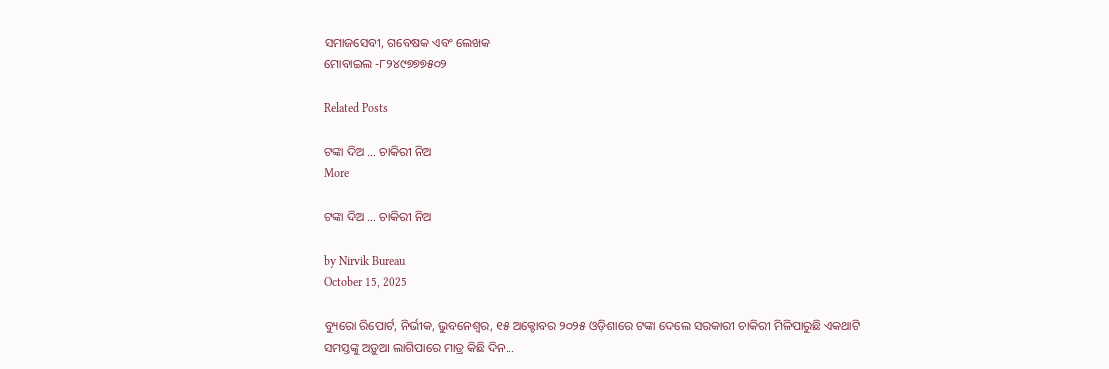ସମାଜସେବୀ, ଗବେଷକ ଏବଂ ଲେଖକ
ମୋବାଇଲ -୮୨୪୯୭୭୭୫୦୨

Related Posts

ଟଙ୍କା ଦିଅ … ଚାକିରୀ ନିଅ
More

ଟଙ୍କା ଦିଅ … ଚାକିରୀ ନିଅ

by Nirvik Bureau
October 15, 2025

ବ୍ୟୁରୋ ରିପୋର୍ଟ, ନିର୍ଭୀକ, ଭୁବନେଶ୍ୱର, ୧୫ ଅକ୍ଟୋବର ୨୦୨୫ ଓଡ଼ିଶାରେ ଟଙ୍କା ଦେଲେ ସରକାରୀ ଚାକିରୀ ମିଳିପାରୁଛି ଏକଥାଟି ସମସ୍ତଙ୍କୁ ଅଡ଼ୁଆ ଲାଗିପାରେ ମାତ୍ର କିଛି ଦିନ...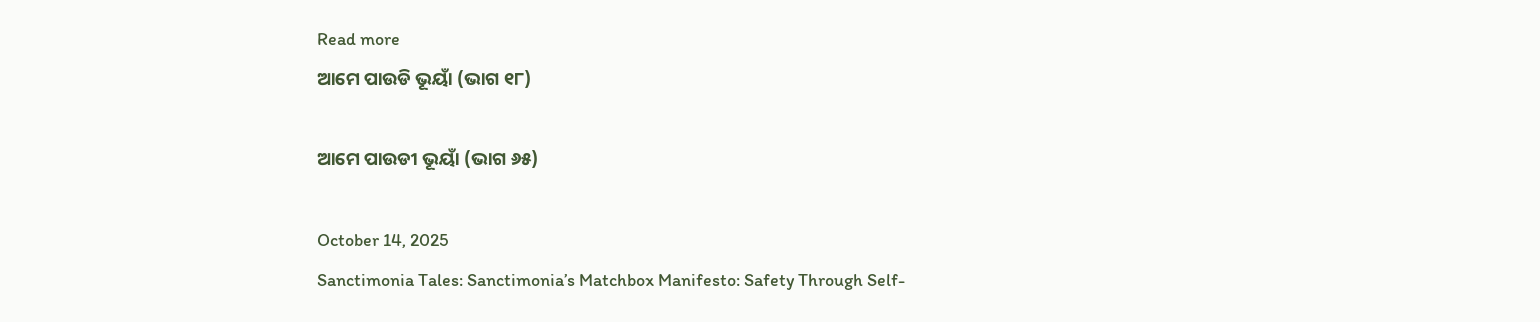Read more
ଆମେ ପାଉଡି ଭୂୟାଁ (ଭାଗ ୧୮)

ଆମେ ପାଉଡୀ ଭୂୟାଁ (ଭାଗ ୬୫)

October 14, 2025
Sanctimonia Tales: Sanctimonia’s Matchbox Manifesto: Safety Through Self-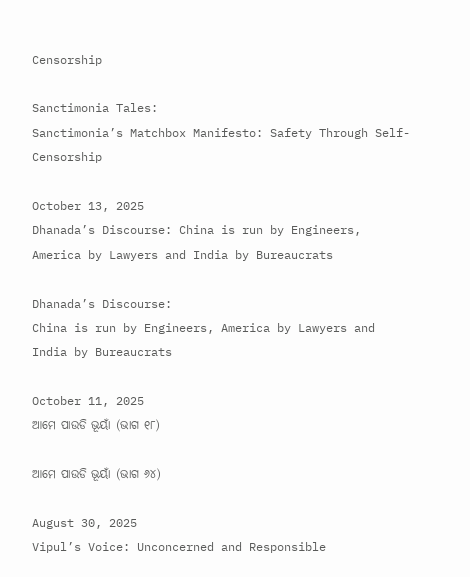Censorship

Sanctimonia Tales:
Sanctimonia’s Matchbox Manifesto: Safety Through Self-Censorship

October 13, 2025
Dhanada’s Discourse: China is run by Engineers, America by Lawyers and India by Bureaucrats

Dhanada’s Discourse:
China is run by Engineers, America by Lawyers and India by Bureaucrats

October 11, 2025
ଆମେ ପାଉଡି ଭୂୟାଁ (ଭାଗ ୧୮)

ଆମେ ପାଉଡି ଭୂୟାଁ (ଭାଗ ୬୪)

August 30, 2025
Vipul’s Voice: Unconcerned and Responsible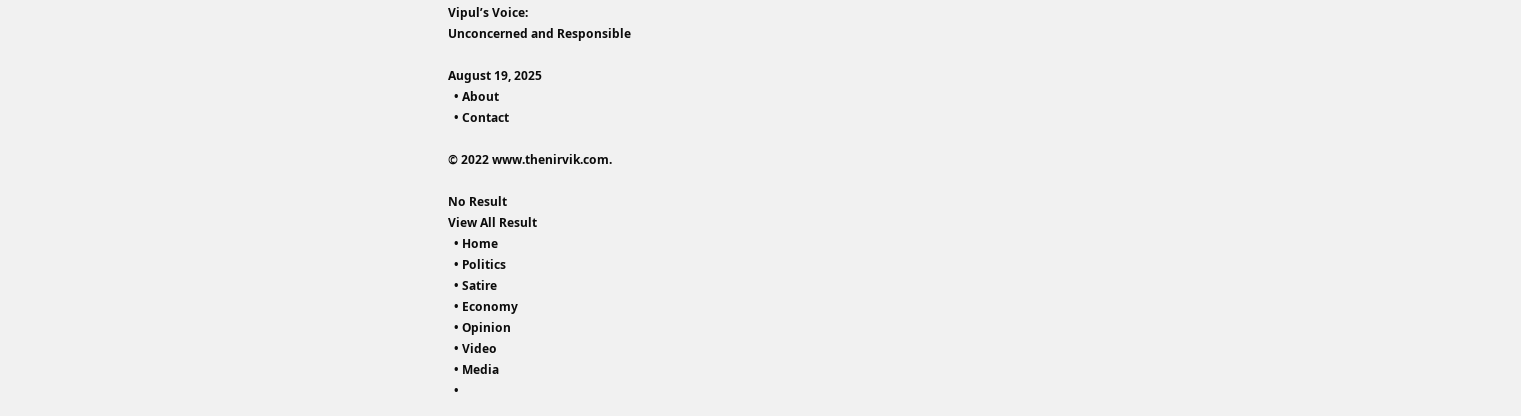Vipul’s Voice:
Unconcerned and Responsible

August 19, 2025
  • About
  • Contact

© 2022 www.thenirvik.com.

No Result
View All Result
  • Home
  • Politics
  • Satire
  • Economy
  • Opinion
  • Video
  • Media
  •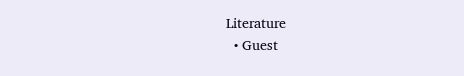Literature
  • Guest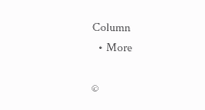Column
  • More

©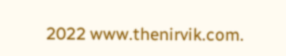2022 www.thenirvik.com.